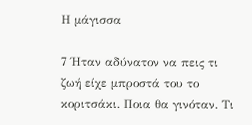Η μάγισσα

7 Ήταν αδύνατον να πεις τι ζωή είχε μπροστά του το κοριτσάκι. Ποια θα γινόταν. Τι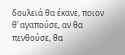δουλειά θα έκανε, ποιον θ’ αγαπούσε, αν θα πενθούσε, θα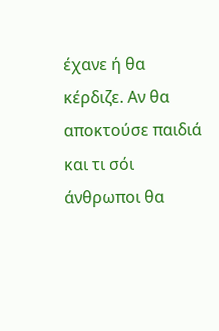έχανε ή θα κέρδιζε. Αν θα αποκτούσε παιδιά και τι σόι άνθρωποι θα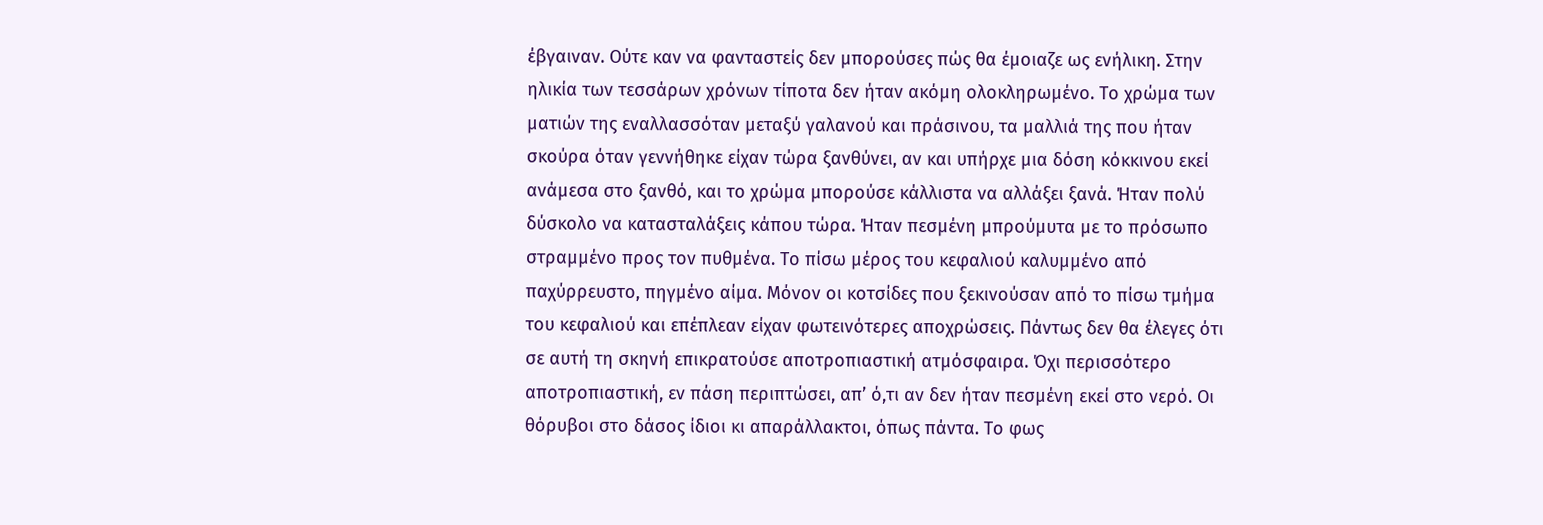έβγαιναν. Ούτε καν να φανταστείς δεν μπορούσες πώς θα έμοιαζε ως ενήλικη. Στην ηλικία των τεσσάρων χρόνων τίποτα δεν ήταν ακόμη ολοκληρωμένο. Το χρώμα των ματιών της εναλλασσόταν μεταξύ γαλανού και πράσινου, τα μαλλιά της που ήταν σκούρα όταν γεννήθηκε είχαν τώρα ξανθύνει, αν και υπήρχε μια δόση κόκκινου εκεί ανάμεσα στο ξανθό, και το χρώμα μπορούσε κάλλιστα να αλλάξει ξανά. Ήταν πολύ δύσκολο να κατασταλάξεις κάπου τώρα. Ήταν πεσμένη μπρούμυτα με το πρόσωπο στραμμένο προς τον πυθμένα. Το πίσω μέρος του κεφαλιού καλυμμένο από παχύρρευστο, πηγμένο αίμα. Μόνον οι κοτσίδες που ξεκινούσαν από το πίσω τμήμα του κεφαλιού και επέπλεαν είχαν φωτεινότερες αποχρώσεις. Πάντως δεν θα έλεγες ότι σε αυτή τη σκηνή επικρατούσε αποτροπιαστική ατμόσφαιρα. Όχι περισσότερο αποτροπιαστική, εν πάση περιπτώσει, απ’ ό,τι αν δεν ήταν πεσμένη εκεί στο νερό. Οι θόρυβοι στο δάσος ίδιοι κι απαράλλακτοι, όπως πάντα. Το φως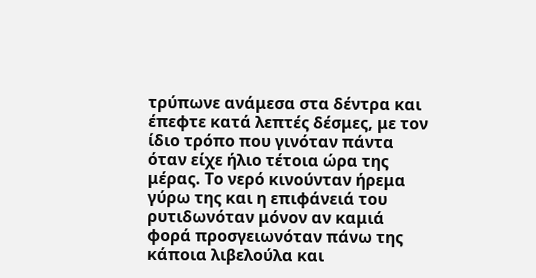τρύπωνε ανάμεσα στα δέντρα και έπεφτε κατά λεπτές δέσμες, με τον ίδιο τρόπο που γινόταν πάντα όταν είχε ήλιο τέτοια ώρα της μέρας. Το νερό κινούνταν ήρεμα γύρω της και η επιφάνειά του ρυτιδωνόταν μόνον αν καμιά φορά προσγειωνόταν πάνω της κάποια λιβελούλα και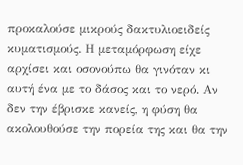προκαλούσε μικρούς δακτυλιοειδείς κυματισμούς. Η μεταμόρφωση είχε αρχίσει και οσονούπω θα γινόταν κι αυτή ένα με το δάσος και το νερό. Αν δεν την έβρισκε κανείς, η φύση θα ακολουθούσε την πορεία της και θα την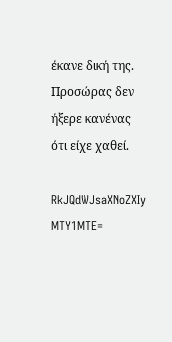έκανε δική της. Προσώρας δεν ήξερε κανένας ότι είχε χαθεί.

RkJQdWJsaXNoZXIy MTY1MTE=